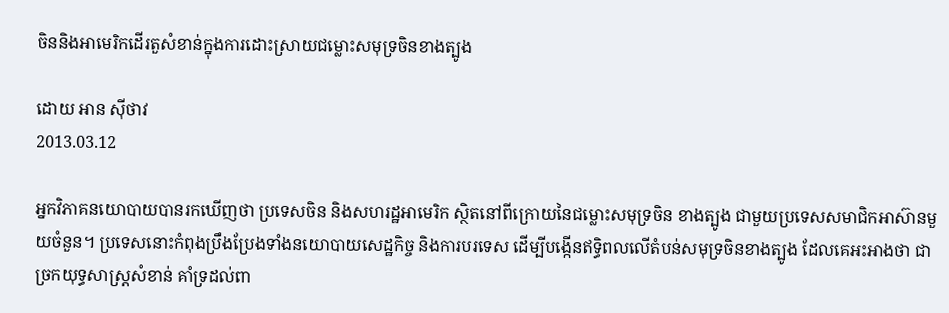ចិននិងអាមេរិកដើរតួសំខាន់ក្នុងការដោះស្រាយជម្លោះសមុទ្រចិនខាងត្បូង

ដោយ អាន ស៊ីថាវ
2013.03.12

អ្នកវិភាគនយោបាយបានរកឃើញថា ប្រទេសចិន និងសហរដ្ឋអាមេរិក ស្ថិតនៅពីក្រោយនៃជម្លោះសមុទ្រចិន ខាងត្បូង ជាមួយប្រទេសសមាជិកអាស៊ានមួយចំនួន។ ប្រទេសនោះកំពុងប្រឹងប្រែងទាំងនយោបាយសេដ្ឋកិច្ច និងការបរទេស ដើម្បីបង្កើនឥទ្ធិពលលើតំបន់សមុទ្រចិនខាងត្បូង ដែលគេអះអាងថា ជាច្រកយុទ្ធសាស្ត្រសំខាន់ គាំទ្រដល់ពា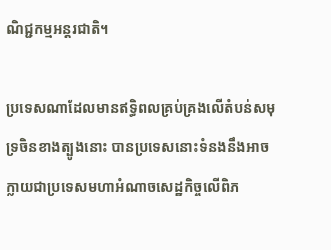ណិជ្ជកម្មអន្តរជាតិ។

ប្រទេសណាដែលមានឥទ្ធិពលគ្រប់គ្រងលើតំបន់សមុទ្រចិនខាងត្បូងនោះ បានប្រទេសនោះទំនងនឹងអាចក្លាយជាប្រទេសមហាអំណាចសេដ្ឋកិច្ចលើពិភ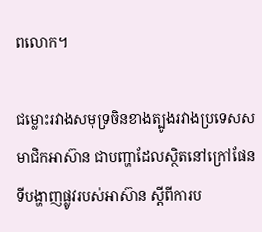ពលោក។

ជម្លោះរវាងសមុទ្រចិនខាងត្បូងរវាងប្រទេសសមាជិកអាស៊ាន ជាបញ្ហាដែលស្ថិតនៅក្រៅផែនទីបង្ហាញផ្លូវរបស់អាស៊ាន ស្ដីពីការប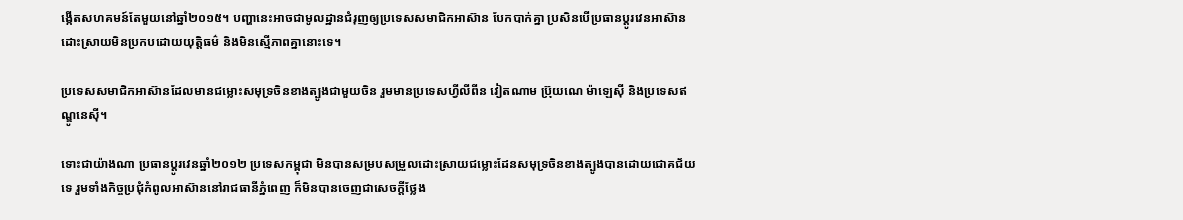ង្កើតសហគមន៍តែមួយនៅឆ្នាំ២០១៥។ បញ្ហានេះអាចជាមូលដ្ឋានជំរុញឲ្យប្រទេសសមាជិកអាស៊ាន បែកបាក់គ្នា ប្រសិនបើប្រធានប្ដូរវេនអាស៊ានដោះស្រាយមិនប្រកបដោយយុត្តិធម៌ និងមិនស្មើភាពគ្នានោះទេ។

ប្រទេសសមាជិកអាស៊ានដែលមានជម្លោះសមុទ្រចិនខាងត្បូងជាមួយចិន រួមមានប្រទេសហ្វីលីពីន វៀតណាម ប្រ៊ុយណេ ម៉ាឡេស៊ី និងប្រទេសឥណ្ឌូនេស៊ី។

ទោះជាយ៉ាងណា ប្រធានប្ដូរវេនឆ្នាំ២០១២ ប្រទេសកម្ពុជា មិនបានសម្របសម្រួលដោះស្រាយជម្លោះដែនសមុទ្រចិនខាងត្បូងបានដោយជោគជ័យទេ រួមទាំងកិច្ចប្រជុំកំពូលអាស៊ាននៅរាជធានីភ្នំពេញ ក៏មិនបានចេញជាសេចក្ដីថ្លែង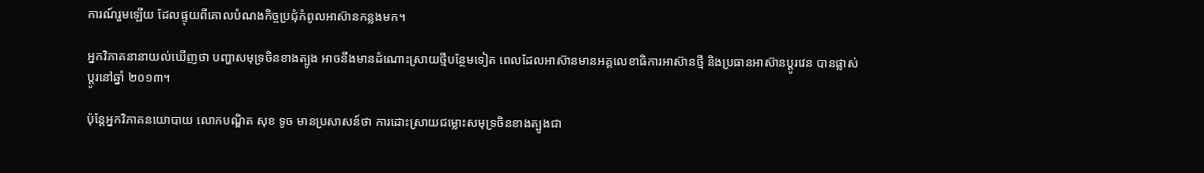ការណ៍រួមឡើយ ដែលផ្ទុយពីគោលបំណងកិច្ចប្រជុំកំពូលអាស៊ានកន្លងមក។

អ្នកវិភាគនានាយល់ឃើញថា បញ្ហាសមុទ្រចិនខាងត្បូង អាចនឹងមានដំណោះស្រាយថ្មីបន្ថែមទៀត ពេលដែលអាស៊ានមានអគ្គលេខាធិការអាស៊ានថ្មី និងប្រធានអាស៊ានប្ដូរវេន បានផ្លាស់ប្ដូរនៅឆ្នាំ ២០១៣។

ប៉ុន្តែអ្នកវិភាគនយោបាយ លោកបណ្ឌិត សុខ ទូច មានប្រសាសន៍ថា ការដោះស្រាយជម្លោះសមុទ្រចិនខាងត្បូងជា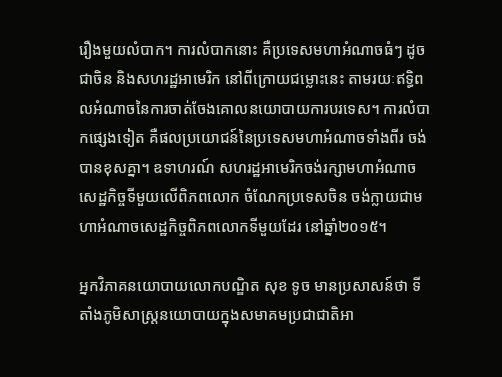រឿងមួយលំបាក។ ការលំបាកនោះ គឺប្រទេសមហាអំណាចធំៗ ដូចជាចិន និងសហរដ្ឋអាមេរិក នៅពីក្រោយជម្លោះនេះ តាមរយៈឥទ្ធិពលអំណាចនៃការចាត់ចែងគោលនយោបាយការបរទេស។ ការលំបាកផ្សេងទៀត គឺផលប្រយោជន៍នៃប្រទេសមហាអំណាចទាំងពីរ ចង់បានខុសគ្នា។ ឧទាហរណ៍ សហរដ្ឋអាមេរិកចង់រក្សាមហាអំណាចសេដ្ឋកិច្ចទីមួយលើពិភពលោក ចំណែកប្រទេសចិន ចង់ក្លាយជាមហាអំណាចសេដ្ឋកិច្ចពិភពលោកទីមួយដែរ នៅឆ្នាំ២០១៥។

អ្នកវិភាគនយោបាយលោកបណ្ឌិត សុខ ទូច មានប្រសាសន៍ថា ទីតាំងភូមិសាស្ត្រនយោបាយក្នុងសមាគមប្រជាជាតិអា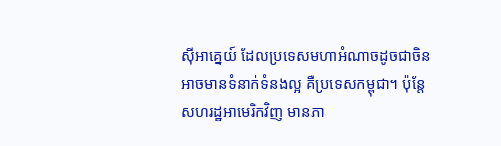ស៊ីអាគ្នេយ៍ ដែលប្រទេសមហាអំណាចដូចជាចិន អាចមានទំនាក់ទំនងល្អ គឺប្រទេសកម្ពុជា។ ប៉ុន្តែសហរដ្ឋអាមេរិកវិញ មានភា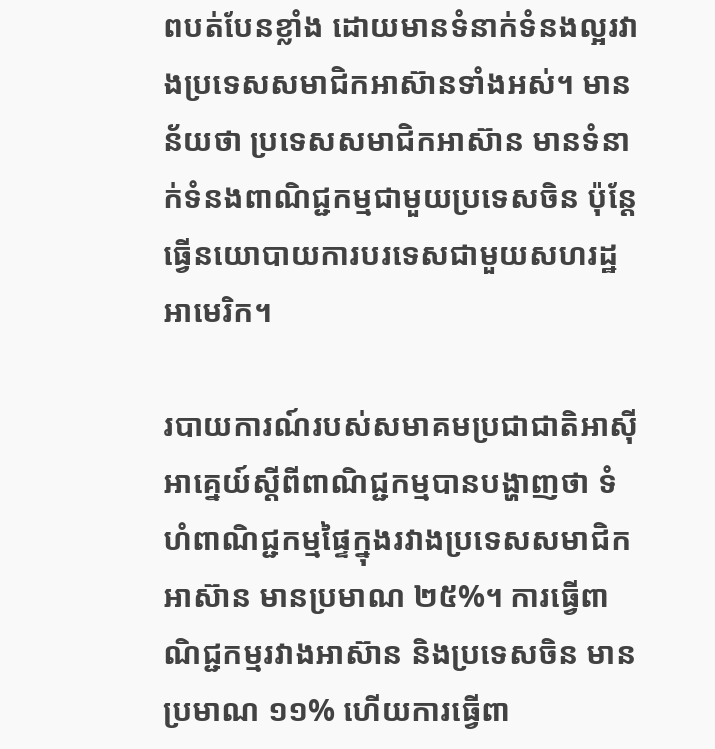ពបត់បែនខ្លាំង ដោយមានទំនាក់ទំនងល្អរវាងប្រទេសសមាជិកអាស៊ានទាំងអស់។ មានន័យថា ប្រទេសសមាជិកអាស៊ាន មានទំនាក់ទំនងពាណិជ្ជកម្មជាមួយប្រទេសចិន ប៉ុន្តែធ្វើនយោបាយការបរទេសជាមួយសហរដ្ឋអាមេរិក។

របាយការណ៍របស់សមាគមប្រជាជាតិអាស៊ីអាគ្នេយ៍ស្ដីពីពាណិជ្ជកម្មបានបង្ហាញថា ទំហំពាណិជ្ជកម្មផ្ទៃក្នុងរវាងប្រទេសសមាជិកអាស៊ាន មានប្រមាណ ២៥%។ ការធ្វើពាណិជ្ជកម្មរវាងអាស៊ាន និងប្រទេសចិន មានប្រមាណ ១១% ហើយការធ្វើពា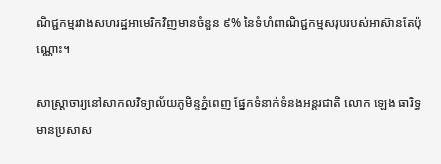ណិជ្ជកម្មរវាងសហរដ្ឋអាមេរិកវិញមានចំនួន ៩% នៃទំហំពាណិជ្ជកម្មសរុបរបស់អាស៊ានតែប៉ុណ្ណោះ។

សាស្ត្រាចារ្យនៅសាកលវិទ្យាល័យភូមិន្ទភ្នំពេញ ផ្នែកទំនាក់ទំនងអន្តរជាតិ លោក ឡេង ធារិទ្ធ មានប្រសាស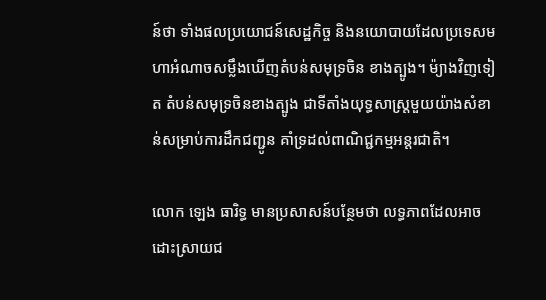ន៍ថា ទាំងផលប្រយោជន៍សេដ្ឋកិច្ច និងនយោបាយដែលប្រទេសមហាអំណាចសម្លឹងឃើញតំបន់សមុទ្រចិន ខាងត្បូង។ ម៉្យាងវិញទៀត តំបន់សមុទ្រចិនខាងត្បូង ជាទីតាំងយុទ្ធសាស្ត្រមួយយ៉ាងសំខាន់សម្រាប់ការដឹកជញ្ជូន គាំទ្រដល់ពាណិជ្ជកម្មអន្តរជាតិ។

លោក ឡេង ធារិទ្ធ មានប្រសាសន៍បន្ថែមថា លទ្ធភាពដែលអាចដោះស្រាយជ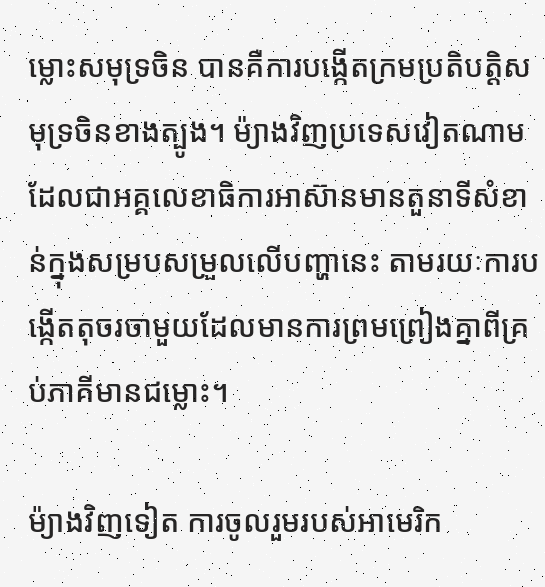ម្លោះសមុទ្រចិន បានគឺការបង្កើតក្រមប្រតិបត្តិសមុទ្រចិនខាងត្បូង។ ម៉្យាងវិញប្រទេសវៀតណាម ដែលជាអគ្គលេខាធិការអាស៊ានមានតួនាទីសំខាន់ក្នុងសម្របសម្រួលលើបញ្ហានេះ តាមរយៈការបង្កើតតុចរចាមួយដែលមានការព្រមព្រៀងគ្នាពីគ្រប់ភាគីមានជម្លោះ។

ម៉្យាងវិញទៀត ការចូលរួមរបស់អាមេរិក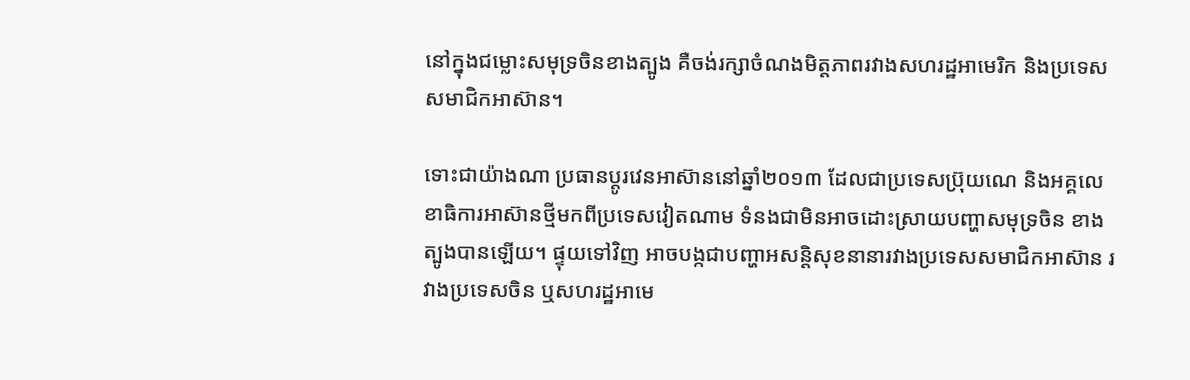នៅក្នុងជម្លោះសមុទ្រចិនខាងត្បូង គឺចង់រក្សាចំណងមិត្តភាពរវាងសហរដ្ឋអាមេរិក និងប្រទេសសមាជិកអាស៊ាន។

ទោះជាយ៉ាងណា ប្រធានប្ដូរវេនអាស៊ាននៅឆ្នាំ២០១៣ ដែលជាប្រទេសប្រ៊ុយណេ និងអគ្គលេខាធិការអាស៊ានថ្មីមកពីប្រទេសវៀតណាម ទំនងជាមិនអាចដោះស្រាយបញ្ហាសមុទ្រចិន ខាងត្បូងបានឡើយ។ ផ្ទុយទៅវិញ អាចបង្កជាបញ្ហាអសន្តិសុខនានារវាងប្រទេសសមាជិកអាស៊ាន រវាងប្រទេសចិន ឬសហរដ្ឋអាមេ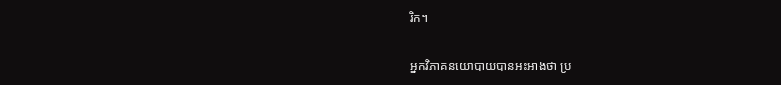រិក។

អ្នកវិភាគនយោបាយបានអះអាងថា ប្រ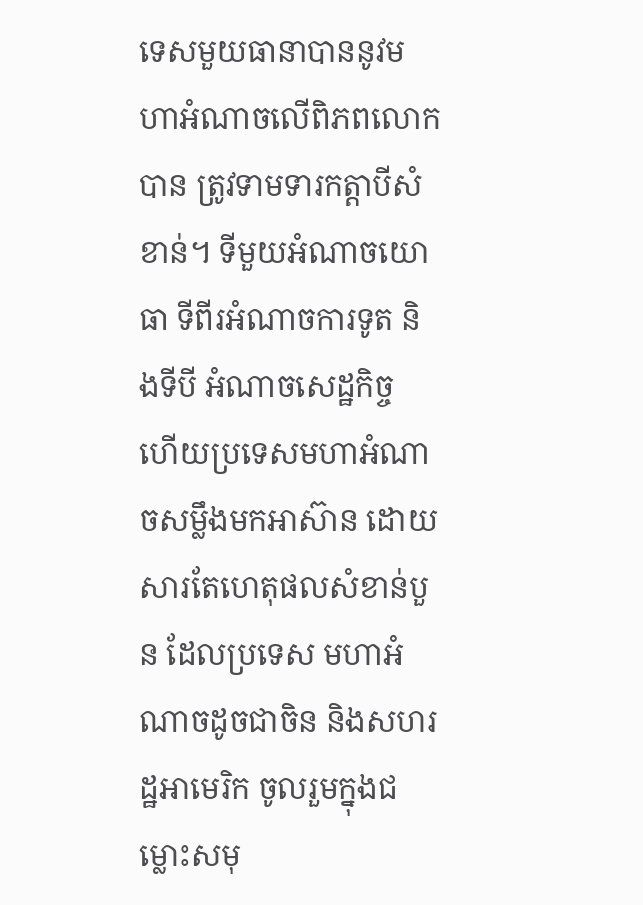ទេសមួយធានាបាននូវមហាអំណាចលើពិភពលោកបាន ត្រូវទាមទារកត្តាបីសំខាន់។ ទីមួយអំណាចយោធា ទីពីរអំណាចការទូត និងទីបី អំណាចសេដ្ឋកិច្ច ហើយប្រទេសមហាអំណាចសម្លឹងមកអាស៊ាន ដោយសារតែហេតុផលសំខាន់បួន ដែលប្រទេស មហាអំណាចដូចជាចិន និងសហរដ្ឋអាមេរិក ចូលរួមក្នុងជម្លោះសមុ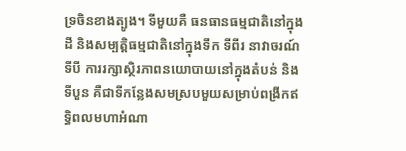ទ្រចិនខាងត្បូង។ ទីមួយគឺ ធនធានធម្មជាតិនៅក្នុងដី និងសម្បត្តិធម្មជាតិនៅក្នុងទឹក ទីពីរ នាវាចរណ៍ ទីបី ការរក្សាស្ថិរភាពនយោបាយនៅក្នុងតំបន់ និងទីបួន គឺជាទីកន្លែងសមស្របមួយសម្រាប់ពង្រីកឥទ្ធិពលមហាអំណា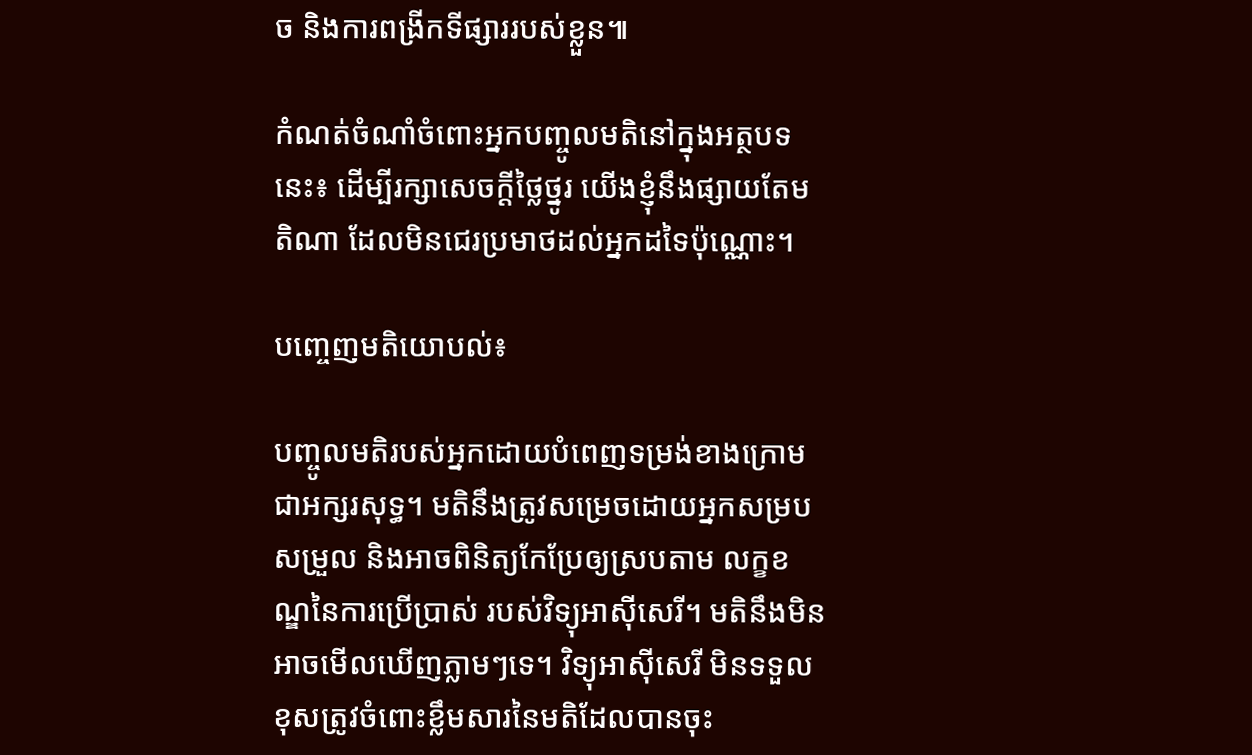ច និងការពង្រីកទីផ្សាររបស់ខ្លួន៕

កំណត់ចំណាំចំពោះអ្នកបញ្ចូលមតិនៅក្នុងអត្ថបទនេះ៖ ដើម្បីរក្សាសេចក្ដីថ្លៃថ្នូរ យើងខ្ញុំនឹងផ្សាយតែមតិណា ដែលមិនជេរប្រមាថដល់អ្នកដទៃប៉ុណ្ណោះ។

បញ្ចេញមតិយោបល់៖

បញ្ចូលមតិរបស់អ្នកដោយបំពេញទម្រង់ខាងក្រោមជាអក្សរសុទ្ធ។ មតិនឹងត្រូវសម្រេចដោយអ្នកសម្របសម្រួល និងអាចពិនិត្យកែប្រែឲ្យស្របតាម លក្ខខណ្ឌនៃការប្រើប្រាស់ របស់វិទ្យុអាស៊ីសេរី។ មតិនឹងមិនអាចមើលឃើញភ្លាមៗទេ។ វិទ្យុអាស៊ីសេរី មិនទទួលខុសត្រូវចំពោះខ្លឹមសារនៃមតិដែលបានចុះ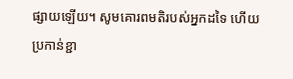ផ្សាយឡើយ។ សូមគោរពមតិរបស់អ្នកដទៃ ហើយប្រកាន់ខ្ជា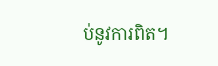ប់នូវការពិត។